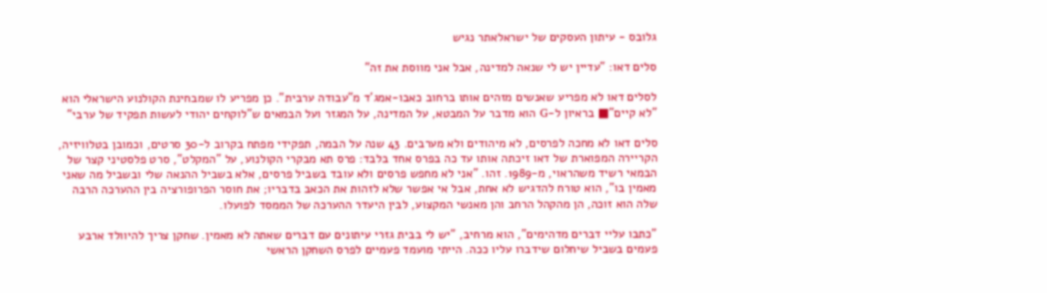גלובס - עיתון העסקים של ישראלאתר נגיש

סלים דאו: "עדיין יש לי שנאה למדינה, אבל אני מווסת את זה"

לסלים דאו לא מפריע שאנשים מזהים אותו ברחוב כאבו-אמג'ד מ"עבודה ערבית". כן מפריע לו שמבחינת הקולנוע הישראלי הוא "לא קיים"■ בראיון ל-G הוא מדבר על המבטא, על המדינה, על המגזר ועל הבמאים ש"לוקחים יהודי לעשות תפקיד של ערבי"

סלים דאו לא מחכה לפרסים, לא מיהודים ולא מערבים. 43 שנה על הבמה, תפקידי מפתח בקרוב ל-30 סרטים, וכמובן בטלוויזיה, הקריירה המפוארת של דאו זיכתה אותו עד כה בפרס אחד בלבד: פרס תא מבקרי הקולנוע, על "המקלט", סרט פלסטיני קצר של הבמאי רשיד משהראוי, מ-1989. זהו. "אני לא מחפש פרסים ולא עובד בשביל פרסים, אלא בשביל ההנאה שלי ובשביל מה שאני מאמין בו", הוא טורח להדגיש לא אחת, אבל אי אפשר שלא לזהות את הכאב בדבריו; את חוסר הפרופורציה בין ההערכה הרבה שלה הוא זוכה, הן מהקהל הרחב והן מאנשי המקצוע, לבין היעדר ההערכה של הממסד לפועלו.

"כתבו עליי דברים מדהימים", הוא מרחיב, "יש לי בבית גזרי עיתונים עם דברים שאתה לא מאמין. שחקן צריך להיוולד ארבע פעמים בשביל שיחלום שידברו עליו ככה. הייתי מועמד פעמיים לפרס השחקן הראשי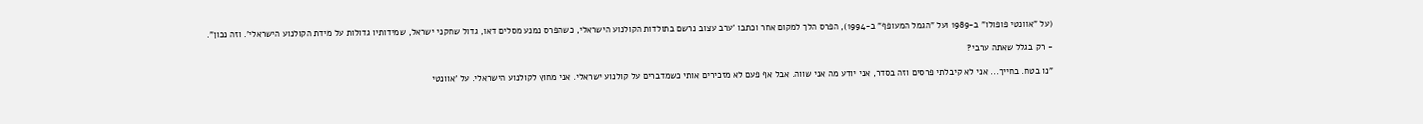(על "אוונטי פופולו" ב-1989 ועל "הגמל המעופף" ב-1994), הפרס הלך למקום אחר וכתבו 'ערב עצוב נרשם בתולדות הקולנוע הישראלי, כשהפרס נמנע מסלים דאו, גדול שחקני ישראל, שמידותיו גדולות על מידת הקולנוע הישראלי'. וזה נכון".

- רק בגלל שאתה ערבי?

"נו בטח. בחייך... אני לא קיבלתי פרסים וזה בסדר, אני יודע מה אני שווה. אבל אף פעם לא מזכירים אותי כשמדברים על קולנוע ישראלי. אני מחוץ לקולנוע הישראלי. על 'אוונטי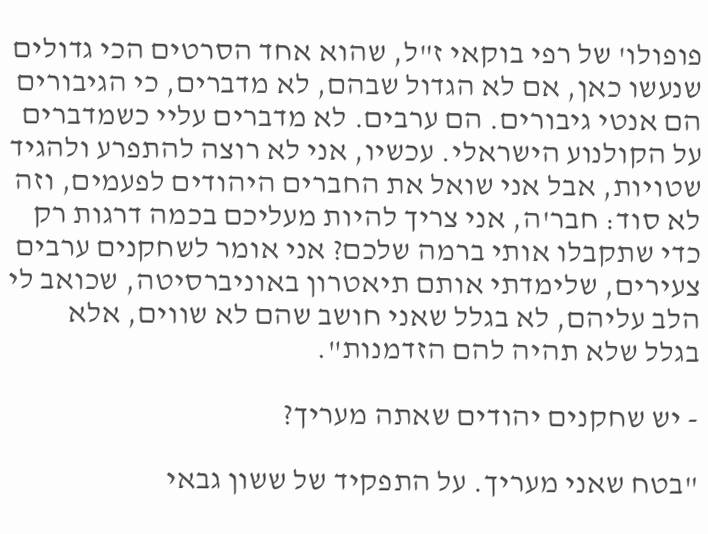פופולו' של רפי בוקאי ז"ל, שהוא אחד הסרטים הכי גדולים שנעשו כאן, אם לא הגדול שבהם, לא מדברים, כי הגיבורים הם אנטי גיבורים. הם ערבים. לא מדברים עליי כשמדברים על הקולנוע הישראלי. עכשיו, אני לא רוצה להתפרע ולהגיד שטויות, אבל אני שואל את החברים היהודים לפעמים, וזה לא סוד: חבר'ה, אני צריך להיות מעליכם בכמה דרגות רק כדי שתקבלו אותי ברמה שלכם? אני אומר לשחקנים ערבים צעירים, שלימדתי אותם תיאטרון באוניברסיטה, שכואב לי הלב עליהם, לא בגלל שאני חושב שהם לא שווים, אלא בגלל שלא תהיה להם הזדמנות".

- יש שחקנים יהודים שאתה מעריך?

"בטח שאני מעריך. על התפקיד של ששון גבאי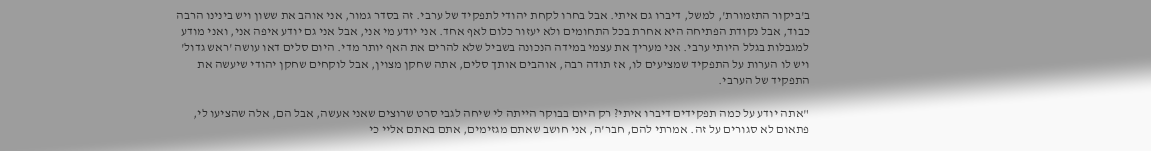ב'ביקור התזמורת', למשל, דיברו גם איתי. אבל בחרו לקחת יהודי לתפקיד של ערבי. זה בסדר גמור, אני אוהב את ששון ויש בינינו הרבה כבוד, אבל נקודת הפתיחה היא אחרת בכל התחומים ולא יעזור כלום לאף אחד. אני יודע מי אני, אבל אני גם יודע איפה אני, ואני מודע למגבלות בגלל היותי ערבי. אני מעריך את עצמי במידה הנכונה בשביל שלא להרים את האף יותר מדי. היום סלים דאו עושה 'ראש גדול' ויש לו הערות על התפקיד שמציעים לו, אז תודה רבה, אוהבים אותך סלים, אתה שחקן מצוין, אבל לוקחים שחקן יהודי שיעשה את התפקיד של הערבי.

"אתה יודע על כמה תפקידים דיברו איתי? רק היום בבוקר הייתה לי שיחה לגבי סרט שרוצים שאני אעשה, אבל הם, אלה שהציעו לי, פתאום לא סגורים על זה. אמרתי להם, חבר'ה, אני חושב שאתם מגזימים, אתם באתם אליי כי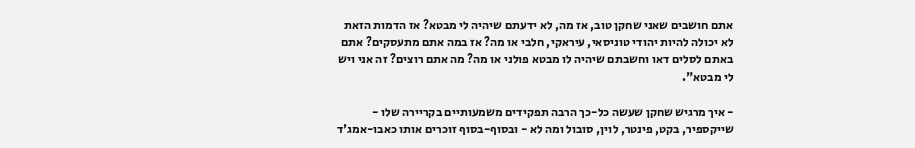אתם חושבים שאני שחקן טוב, אז מה, לא ידעתם שיהיה לי מבטא? אז הדמות הזאת לא יכולה להיות יהודי טוניסאי, עיראקי, חלבי או מה? אז במה אתם מתעסקים? אתם באתם לסלים דאו וחשבתם שיהיה לו מבטא פולני או מה? מה אתם רוצים? זה אני ויש לי מבטא".

- איך מרגיש שחקן שעשה כל-כך הרבה תפקידים משמעותיים בקריירה שלו - שייקספיר, בקט, פינטר, לוין, סובול ומה לא - ובסוף-בסוף זוכרים אותו כאבו-אמג'ד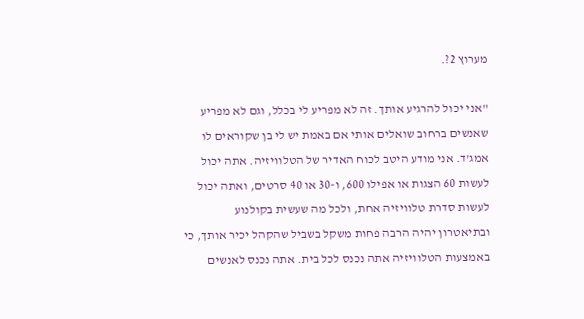מערוץ 2?.

"אני יכול להרגיע אותך. זה לא מפריע לי בכלל, וגם לא מפריע שאנשים ברחוב שואלים אותי אם באמת יש לי בן שקוראים לו אמג'ד. אני מודע היטב לכוח האדיר של הטלוויזיה. אתה יכול לעשות 60 הצגות או אפילו 600, ו-30 או 40 סרטים, ואתה יכול לעשות סדרת טלוויזיה אחת, ולכל מה שעשית בקולנוע ובתיאטרון יהיה הרבה פחות משקל בשביל שהקהל יכיר אותך, כי באמצעות הטלוויזיה אתה נכנס לכל בית. אתה נכנס לאנשים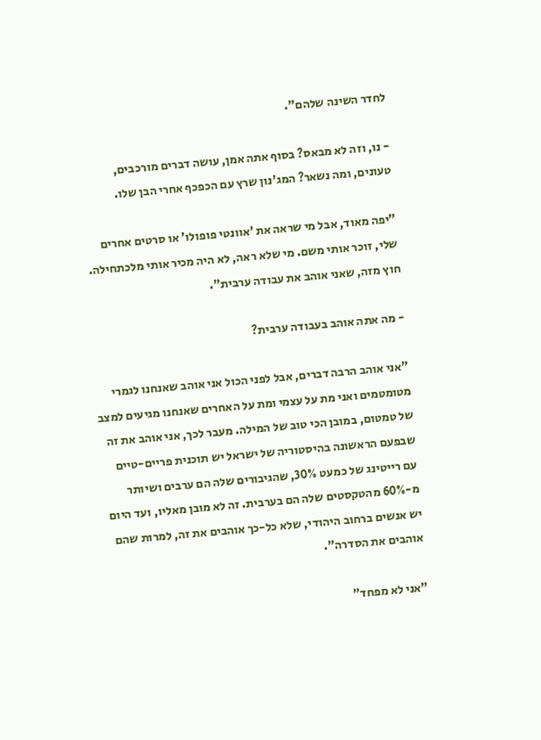לחדר השינה שלהם".

- נו, וזה לא מבאס? בסוף אתה אמן, עושה דברים מורכבים, טעונים, ומה נשאר? המג'נון שרץ עם הכפכף אחרי הבן שלו.

"יפה מאוד, אבל מי שראה את 'אוונטי פופולו' או סרטים אחרים שלי, זוכר אותי משם. מי שלא ראה, לא היה מכיר אותי מלכתחילה. חוץ מזה, שאני אוהב את עבודה ערבית".

- מה אתה אוהב בעבודה ערבית?

"אני אוהב הרבה דברים, אבל לפני הכול אני אוהב שאנחנו לגמרי מטומטמים ואני מת על עצמי ומת על האחרים שאנחנו מגיעים למצב של טמטום, במובן הכי טוב של המילה. מעבר לכך, אני אוהב את זה שבפעם הראשונה בהיסטוריה של ישראל יש תוכנית פריים-טיים עם רייטינג של כמעט 30%, שהגיבורים שלה הם ערבים ושיותר מ-60% מהטקסטים שלה הם בערבית. זה לא מובן מאליו, ועד היום יש אנשים ברחוב היהודי, שלא כל-כך אוהבים את זה, למרות שהם אוהבים את הסדרה".

"אני לא מפחד"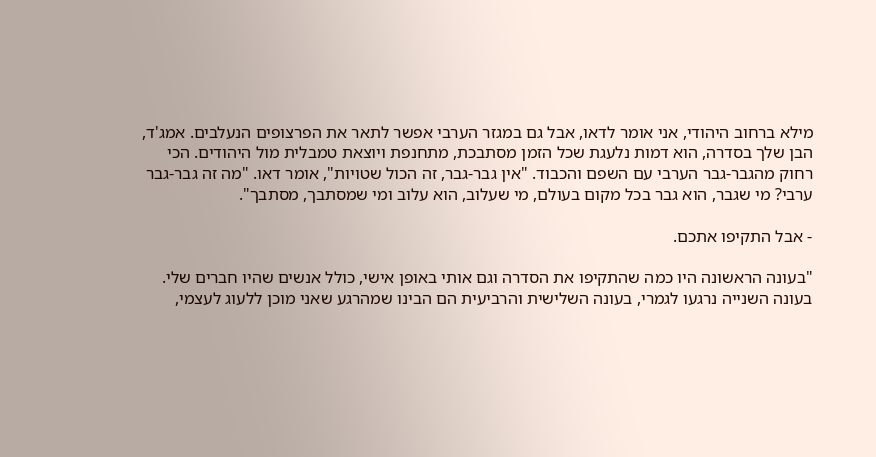מילא ברחוב היהודי, אני אומר לדאו, אבל גם במגזר הערבי אפשר לתאר את הפרצופים הנעלבים. אמג'ד, הבן שלך בסדרה, הוא דמות נלעגת שכל הזמן מסתבכת, מתחנפת ויוצאת טמבלית מול היהודים. הכי רחוק מהגבר-גבר הערבי עם השפם והכבוד. "אין גבר-גבר, זה הכול שטויות", אומר דאו. "מה זה גבר-גבר ערבי? מי שגבר, הוא גבר בכל מקום בעולם, מי שעלוב, הוא עלוב ומי שמסתבך, מסתבך".

- אבל התקיפו אתכם.

"בעונה הראשונה היו כמה שהתקיפו את הסדרה וגם אותי באופן אישי, כולל אנשים שהיו חברים שלי. בעונה השנייה נרגעו לגמרי, בעונה השלישית והרביעית הם הבינו שמהרגע שאני מוכן ללעוג לעצמי,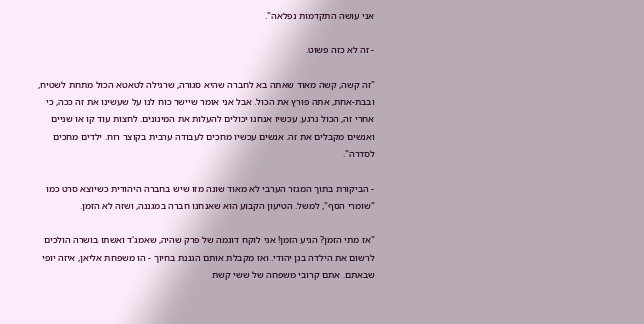אני עושה התקדמות נפלאה".

- זה לא כזה פשוט.

"זה קשה, קשה מאוד שאתה בא לחברה שהיא סגורה, שרגילה לטאטא הכול מתחת לשטיח, ובבת-אחת, אתה פורץ את הכול. אבל אני אומר שיישר כוח לנו על שעשינו את זה ככה, כי אחרי זה, הכול נרגע. עכשיו אנחנו יכולים להעלות את המינונים. לחצות עוד קו או שניים ואנשים מקבלים את זה. אנשים עכשיו מחכים לעבודה ערבית בקוצר רוח. ילדים מחכים לסדרה".

- הביקורת בתוך המגזר הערבי לא מאוד שונה מזו שיש בחברה היהודית כשיוצא סרט כמו "שומרי הסף", למשל. הטיעון הקבוע הוא שאנחנו חברה במגננה, ושזה לא הזמן.

"אז מתי הזמן? הגיע הזמן! אני לוקח דוגמה של פרק שהיה, שאמג'ד ואשתו בושרה הולכים לרשום את הילדה בגן יהודי. ואז מקבלת אותם הגננת בחיוך - הו משפחת אליאן, איזה יופי שבאתם. אתם קרובי משפחה של ששי קשת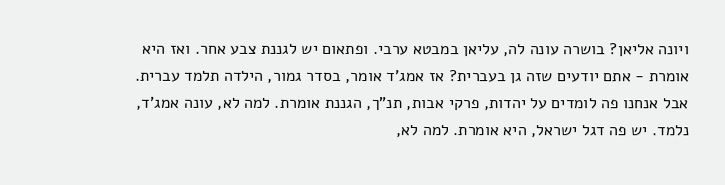ויונה אליאן? בושרה עונה לה, עליאן במבטא ערבי. ופתאום יש לגננת צבע אחר. ואז היא אומרת - אתם יודעים שזה גן בעברית? אז אמג'ד אומר, בסדר גמור, הילדה תלמד עברית. אבל אנחנו פה לומדים על יהדות, פרקי אבות, תנ"ך, הגננת אומרת. למה לא, עונה אמג'ד, נלמד. יש פה דגל ישראל, היא אומרת. למה לא,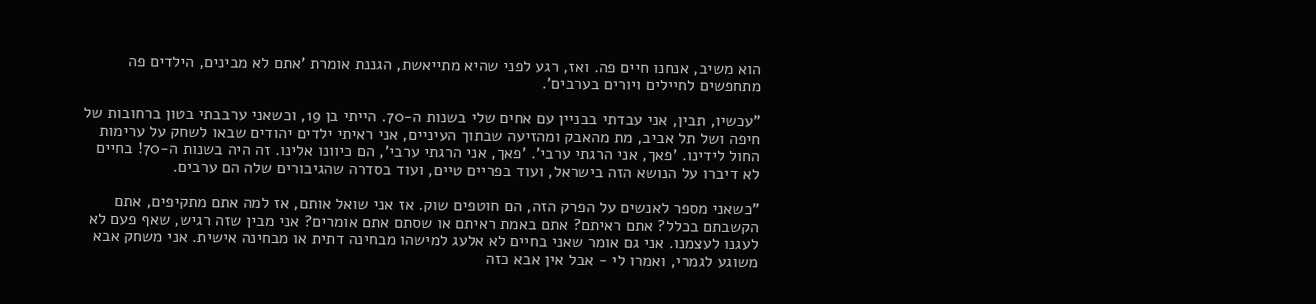הוא משיב, אנחנו חיים פה. ואז, רגע לפני שהיא מתייאשת, הגננת אומרת 'אתם לא מבינים, הילדים פה מתחפשים לחיילים ויורים בערבים'.

"עכשיו, תבין, אני עבדתי בבניין עם אחים שלי בשנות ה-70. הייתי בן 19, וכשאני ערבבתי בטון ברחובות של חיפה ושל תל אביב, מת מהאבק ומהזיעה שבתוך העיניים, אני ראיתי ילדים יהודים שבאו לשחק על ערימות החול לידינו. 'פאך, אני הרגתי ערבי'. 'פאך, אני הרגתי ערבי', הם כיוונו אלינו. זה היה בשנות ה-70! בחיים לא דיברו על הנושא הזה בישראל, ועוד בפריים טיים, ועוד בסדרה שהגיבורים שלה הם ערבים.

"כשאני מספר לאנשים על הפרק הזה, הם חוטפים שוק. אז אני שואל אותם, אז למה אתם מתקיפים, אתם הקשבתם בכלל? אתם ראיתם? אתם באמת ראיתם או שסתם אתם אומרים? אני מבין שזה רגיש, שאף פעם לא לעגנו לעצמנו. אני גם אומר שאני בחיים לא אלעג למישהו מבחינה דתית או מבחינה אישית. אני משחק אבא משוגע לגמרי, ואמרו לי - אבל אין אבא כזה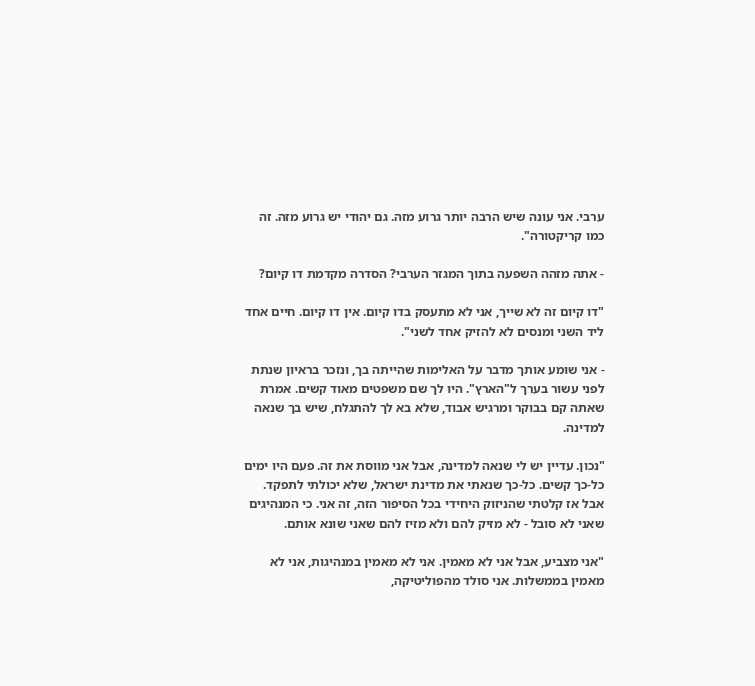ערבי. אני עונה שיש הרבה יותר גרוע מזה. גם יהודי יש גרוע מזה. זה כמו קריקטורה".

- אתה מזהה השפעה בתוך המגזר הערבי? הסדרה מקדמת דו קיום?

"דו קיום זה לא שייך, אני לא מתעסק בדו קיום. אין דו קיום. חיים אחד ליד השני ומנסים לא להזיק אחד לשני".

- אני שומע אותך מדבר על האלימות שהייתה בך, ונזכר בראיון שנתת לפני עשור בערך ל"הארץ". היו לך שם משפטים מאוד קשים. אמרת שאתה קם בבוקר ומרגיש אבוד, שלא בא לך להתגלח, שיש בך שנאה למדינה.

"נכון. עדיין יש לי שנאה למדינה, אבל אני מווסת את זה. פעם היו ימים כל-כך קשים. כל-כך שנאתי את מדינת ישראל, שלא יכולתי לתפקד. אבל אז קלטתי שהניזוק היחידי בכל הסיפור הזה, זה אני. כי המנהיגים שאני לא סובל - לא מזיק להם ולא מזיז להם שאני שונא אותם.

"אני מצביע, אבל אני לא מאמין. אני לא מאמין במנהיגות, אני לא מאמין בממשלות. אני סולד מהפוליטיקה,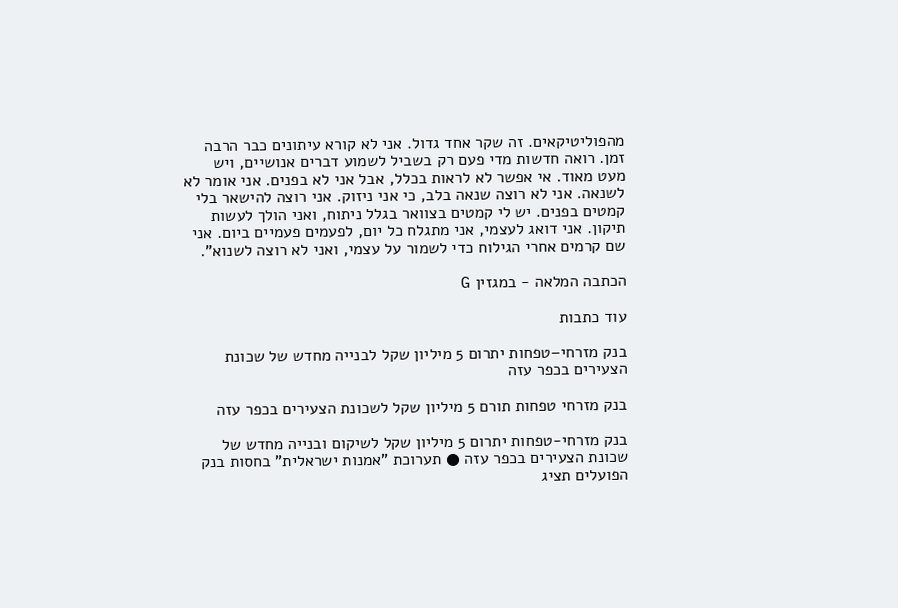מהפוליטיקאים. זה שקר אחד גדול. אני לא קורא עיתונים כבר הרבה זמן. רואה חדשות מדי פעם רק בשביל לשמוע דברים אנושיים, ויש מעט מאוד. אי אפשר לא לראות בכלל, אבל אני לא בפנים. אני אומר לא לשנאה. אני לא רוצה שנאה בלב, כי אני ניזוק. אני רוצה להישאר בלי קמטים בפנים. יש לי קמטים בצוואר בגלל ניתוח, ואני הולך לעשות תיקון. אני דואג לעצמי, אני מתגלח כל יום, לפעמים פעמיים ביום. אני שם קרמים אחרי הגילוח כדי לשמור על עצמי, ואני לא רוצה לשנוא".

הכתבה המלאה - במגזין G

עוד כתבות

בנק מזרחי–טפחות יתרום 5 מיליון שקל לבנייה מחדש של שכונת הצעירים בכפר עזה

בנק מזרחי טפחות תורם 5 מיליון שקל לשכונת הצעירים בכפר עזה

בנק מזרחי-טפחות יתרום 5 מיליון שקל לשיקום ובנייה מחדש של שכונת הצעירים בכפר עזה ● תערוכת "אמנות ישראלית" בחסות בנק הפועלים תציג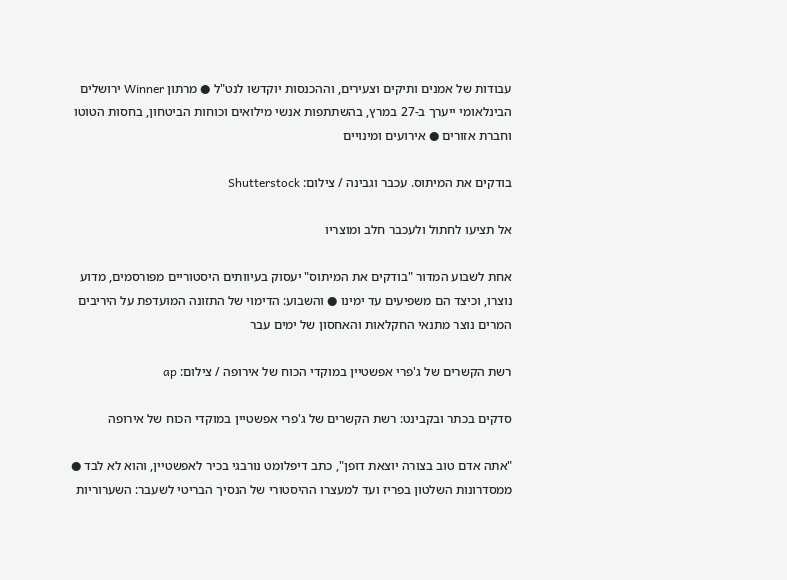עבודות של אמנים ותיקים וצעירים, וההכנסות יוקדשו לנט"ל ● מרתון Winner ירושלים הבינלאומי ייערך ב-27 במרץ, בהשתתפות אנשי מילואים וכוחות הביטחון, בחסות הטוטו וחברת אזורים ● אירועים ומינויים

בודקים את המיתוס. עכבר וגבינה / צילום: Shutterstock

אל תציעו לחתול ולעכבר חלב ומוצריו

אחת לשבוע המדור "בודקים את המיתוס" יעסוק בעיוותים היסטוריים מפורסמים, מדוע נוצרו, וכיצד הם משפיעים עד ימינו ● והשבוע: הדימוי של התזונה המועדפת על היריבים המרים נוצר מתנאי החקלאות והאחסון של ימים עבר

רשת הקשרים של ג'פרי אפשטיין במוקדי הכוח של אירופה / צילום: ap

סדקים בכתר ובקבינט: רשת הקשרים של ג'פרי אפשטיין במוקדי הכוח של אירופה

"אתה אדם טוב בצורה יוצאת דופן", כתב דיפלומט נורבגי בכיר לאפשטיין, והוא לא לבד ● ממסדרונות השלטון בפריז ועד למעצרו ההיסטורי של הנסיך הבריטי לשעבר: השערוריות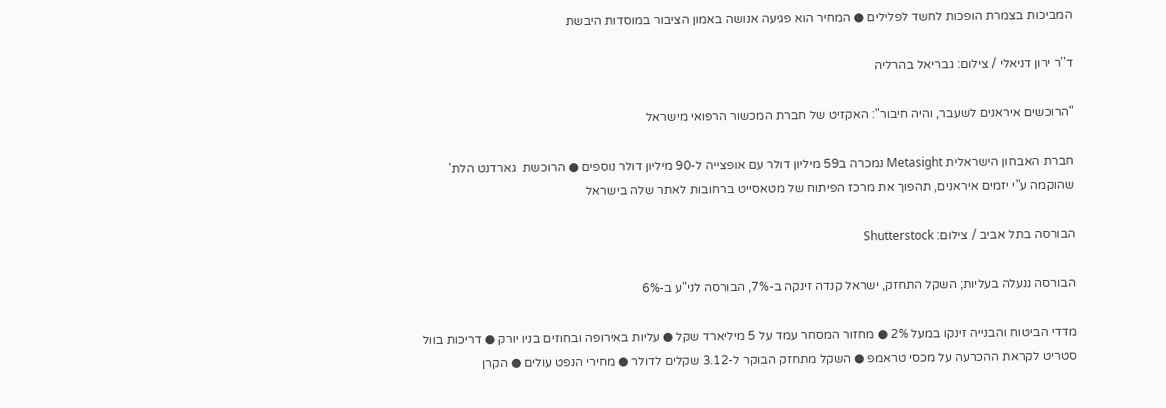המביכות בצמרת הופכות לחשד לפלילים ● המחיר הוא פגיעה אנושה באמון הציבור במוסדות היבשת

ד''ר ירון דניאלי / צילום: גבריאל בהרליה

"הרוכשים איראנים לשעבר, והיה חיבור": האקזיט של חברת המכשור הרפואי מישראל

חברת האבחון הישראלית Metasight נמכרה ב59 מיליון דולר עם אופצייה ל-90 מיליון דולר נוספים ● הרוכשת  גארדנט הלת' שהוקמה ע"י יזמים איראנים, תהפוך את מרכז הפיתוח של מטאסייט ברחובות לאתר שלה בישראל

הבורסה בתל אביב / צילום: Shutterstock

הבורסה ננעלה בעליות; השקל התחזק, ישראל קנדה זינקה ב-7%, הבורסה לני"ע ב-6%

מדדי הביטוח והבנייה זינקו במעל 2% ● מחזור המסחר עמד על 5 מיליארד שקל ● עליות באירופה ובחוזים בניו יורק ● דריכות בוול סטריט לקראת ההכרעה על מכסי טראמפ ● השקל מתחזק הבוקר ל-3.12 שקלים לדולר ● מחירי הנפט עולים ● הקרן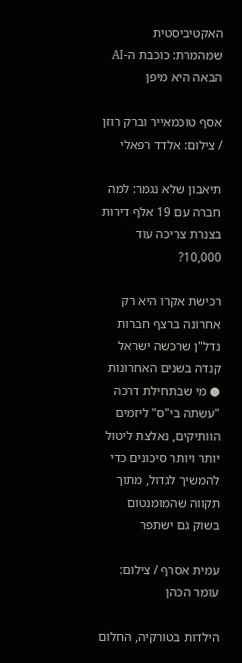האקטיביסטית שמהמרת: כוכבת ה-AI הבאה היא מיפן

אסף טוכמאייר וברק רוזן / צילום: אלדד רפאלי

תיאבון שלא נגמר: למה חברה עם 19 אלף דירות בצנרת צריכה עוד 10,000?

רכישת אקרו היא רק אחרונה ברצף חברות נדל"ן שרכשה ישראל קנדה בשנים האחרונות ● מי שבתחילת דרכה "עשתה בי"ס" ליזמים הוותיקים, נאלצת ליטול יותר ויותר סיכונים כדי להמשיך לגדול, מתוך תקווה שהמומנטום בשוק גם ישתפר

עמית אסרף / צילום: עומר הכהן

הילדות בטורקיה, החלום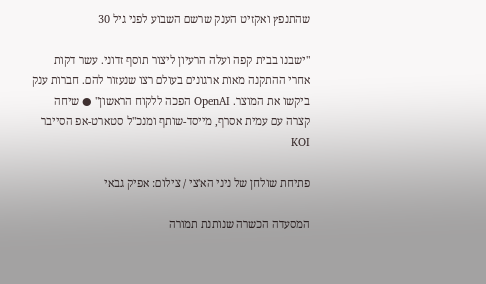שהתנפץ ואקזיט הענק שרשם השבוע לפני גיל 30

"ישבנו בבית קפה ועלה הרעיון ליצור תוסף זדוני. עשר דקות אחרי ההתקנה מאות ארגונים בעולם רצו שנעזור להם. חברות ענק ביקשו את המוצר. OpenAI הפכה ללקוח הראשון" ● שיחה קצרה עם עמית אסרף, מייסד-שותף ומנכ"ל סטארט-אפ הסייבר KOI

פתיחת שולחן של ניני הא'צי / צילום: אפיק גבאי

המסעדה הכשרה שנותנת תמורה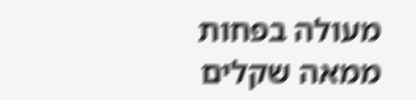מעולה בפחות ממאה שקלים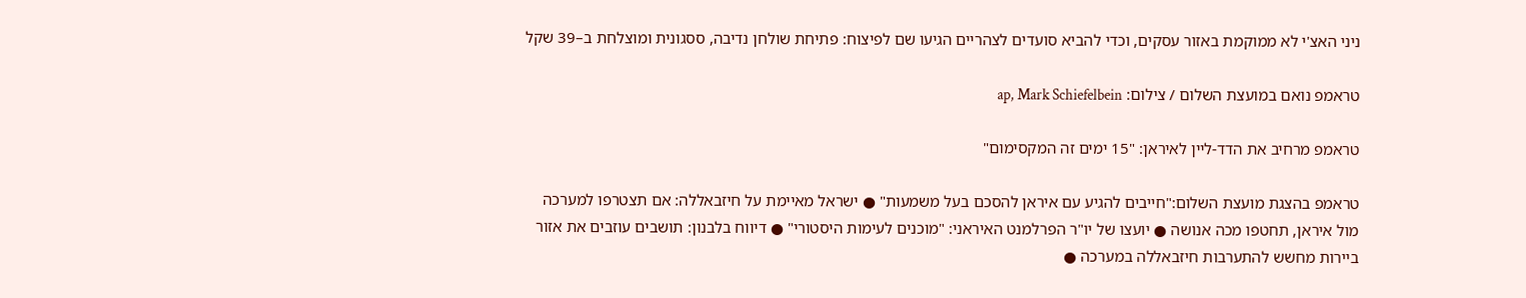ניני האצ'י לא ממוקמת באזור עסקים, וכדי להביא סועדים לצהריים הגיעו שם לפיצוח: פתיחת שולחן נדיבה, ססגונית ומוצלחת ב–39 שקל

טראמפ נואם במועצת השלום / צילום: ap, Mark Schiefelbein

טראמפ מרחיב את הדד-ליין לאיראן: "15 ימים זה המקסימום"

טראמפ בהצגת מועצת השלום:"חייבים להגיע עם איראן להסכם בעל משמעות" ● ישראל מאיימת על חיזבאללה: אם תצטרפו למערכה מול איראן, תחטפו מכה אנושה ● יועצו של יו"ר הפרלמנט האיראני: "מוכנים לעימות היסטורי" ● דיווח בלבנון: תושבים עוזבים את אזור ביירות מחשש להתערבות חיזבאללה במערכה ●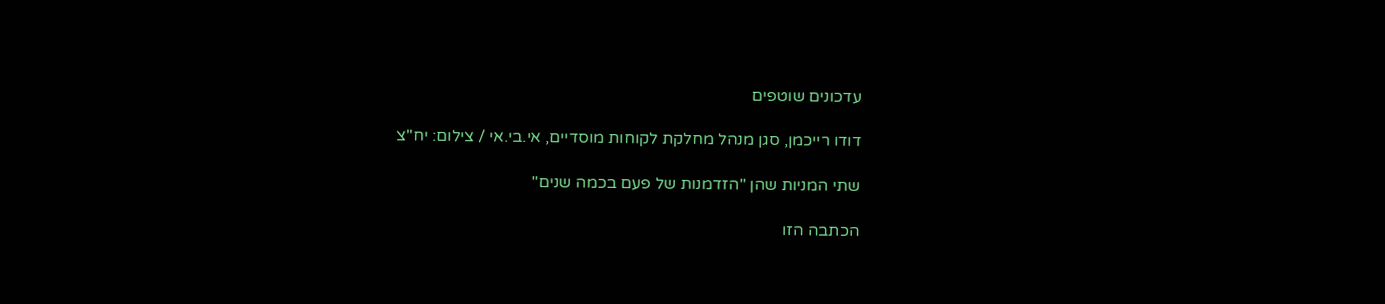עדכונים שוטפים

דודו רייכמן, סגן מנהל מחלקת לקוחות מוסדיים, אי.בי.אי / צילום: יח''צ

שתי המניות שהן "הזדמנות של פעם בכמה שנים"

הכתבה הזו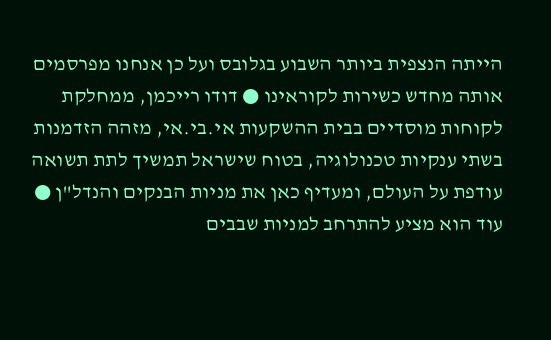הייתה הנצפית ביותר השבוע בגלובס ועל כן אנחנו מפרסמים אותה מחדש כשירות לקוראינו ● דודו רייכמן, ממחלקת לקוחות מוסדיים בבית ההשקעות אי.בי.אי, מזהה הזדמנות בשתי ענקיות טכנולוגיה, בטוח שישראל תמשיך לתת תשואה עודפת על העולם, ומעדיף כאן את מניות הבנקים והנדל"ן ● עוד הוא מציע להתרחב למניות שבבים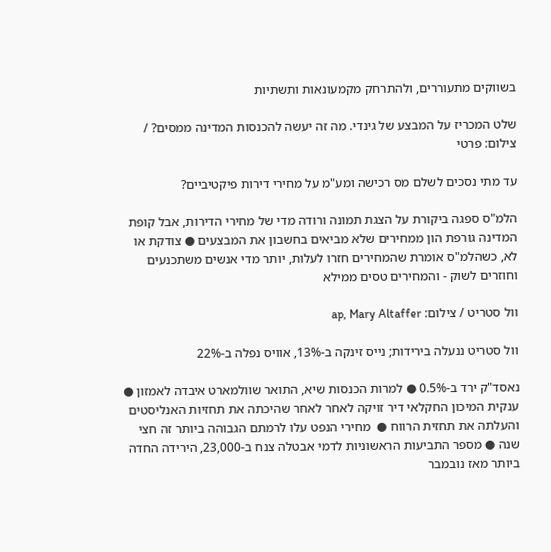בשווקים מתעוררים, ולהתרחק מקמעונאות ותשתיות

שלט המכריז על המבצע של גינדי. מה זה יעשה להכנסות המדינה ממסים? / צילום: פרטי

עד מתי נסכים לשלם מס רכישה ומע"מ על מחירי דירות פיקטיביים?

הלמ"ס ספגה ביקורת על הצגת תמונה ורודה מדי של מחירי הדירות, אבל קופת המדינה גורפת הון ממחירים שלא מביאים בחשבון את המבצעים ● צודקת או לא, כשהלמ"ס אומרת שהמחירים חזרו לעלות, יותר מדי אנשים משתכנעים וחוזרים לשוק - והמחירים טסים ממילא

וול סטריט / צילום: ap, Mary Altaffer

וול סטריט ננעלה בירידות; נייס זינקה ב-13%, אוויס נפלה ב-22%

נאסד"ק ירד ב-0.5% ● למרות הכנסות שיא, התואר שוולמארט איבדה לאמזון ● ענקית המיכון החקלאי דיר זויקה לאחר לאחר שהיכתה את תחזיות האנליסטים והעלתה את תחזית הרווח ●  מחירי הנפט עלו לרמתם הגבוהה ביותר זה חצי שנה ● מספר התביעות הראשוניות לדמי אבטלה צנח ב-23,000, הירידה החדה ביותר מאז נובמבר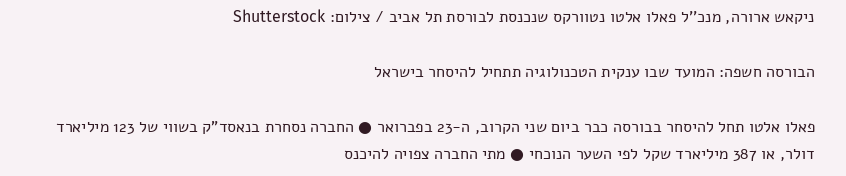ניקאש ארורה, מנכ''ל פאלו אלטו נטוורקס שנכנסת לבורסת תל אביב / צילום: Shutterstock

הבורסה חשפה: המועד שבו ענקית הטכנולוגיה תתחיל להיסחר בישראל

פאלו אלטו תחל להיסחר בבורסה כבר ביום שני הקרוב, ה-23 בפברואר ● החברה נסחרת בנאסד"ק בשווי של 123 מיליארד דולר, או 387 מיליארד שקל לפי השער הנוכחי ● מתי החברה צפויה להיכנס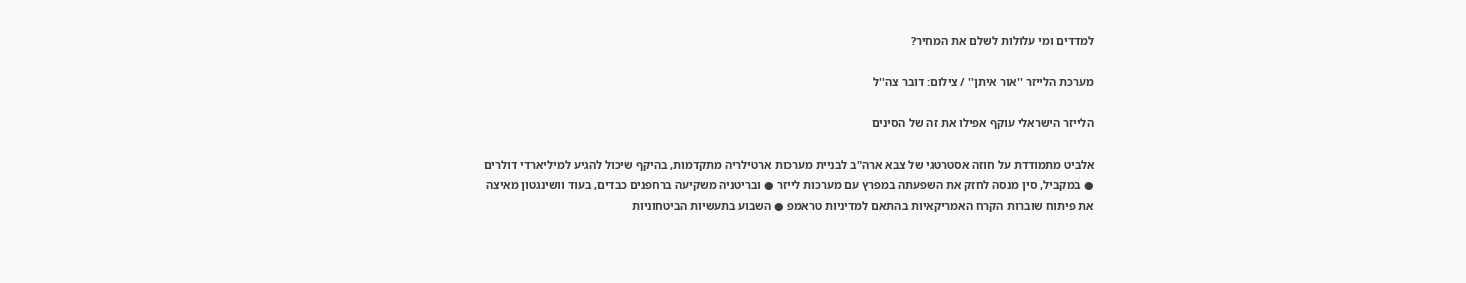למדדים ומי עלולות לשלם את המחיר?

מערכת הלייזר ''אור איתן'' / צילום: דובר צה''ל

הלייזר הישראלי עוקף אפילו את זה של הסינים

אלביט מתמודדת על חוזה אסטרטגי של צבא ארה"ב לבניית מערכות ארטילריה מתקדמות, בהיקף שיכול להגיע למיליארדי דולרים ● במקביל, סין מנסה לחזק את השפעתה במפרץ עם מערכות לייזר ● ובריטניה משקיעה ברחפנים כבדים, בעוד וושינגטון מאיצה את פיתוח שוברות הקרח האמריקאיות בהתאם למדיניות טראמפ ● השבוע בתעשיות הביטחוניות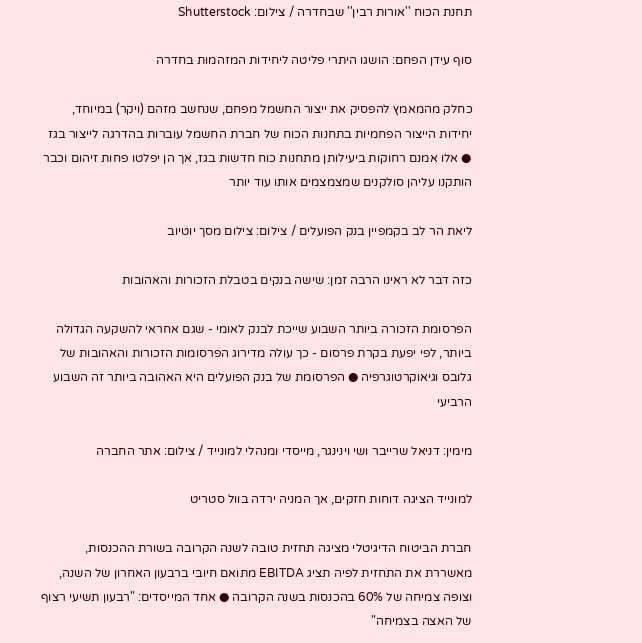תחנת הכוח ''אורות רבין'' שבחדרה / צילום: Shutterstock

סוף עידן הפחם: הושגו היתרי פליטה ליחידות המזהמות בחדרה

כחלק מהמאמץ להפסיק את ייצור החשמל מפחם, שנחשב מזהם (ויקר) במיוחד, יחידות הייצור הפחמיות בתחנות הכוח של חברת החשמל עוברות בהדרגה לייצור בגז ● אלו אמנם רחוקות ביעילותן מתחנות כוח חדשות בגז, אך הן יפלטו פחות זיהום וכבר הותקנו עליהן סולקנים שמצמצמים אותו עוד יותר

ליאת הר לב בקמפיין בנק הפועלים / צילום: צילום מסך יוטיוב

כזה דבר לא ראינו הרבה זמן: שישה בנקים בטבלת הזכורות והאהובות

הפרסומת הזכורה ביותר השבוע שייכת לבנק לאומי - שגם אחראי להשקעה הגדולה ביותר, לפי יפעת בקרת פרסום - כך עולה מדירוג הפרסומות הזכורות והאהובות של גלובס וגיאוקרטוגרפיה ● הפרסומת של בנק הפועלים היא האהובה ביותר זה השבוע הרביעי

מימין: דניאל שרייבר ושי וינינגר, מייסדי ומנהלי למונייד / צילום: אתר החברה

למונייד הציגה דוחות חזקים, אך המניה ירדה בוול סטריט

חברת הביטוח הדיגיטלי מציגה תחזית טובה לשנה הקרובה בשורת ההכנסות, מאשררת את התחזית לפיה תציג EBITDA מתואם חיובי ברבעון האחרון של השנה, וצופה צמיחה של 60% בהכנסות בשנה הקרובה ● אחד המייסדים: "רבעון תשיעי רצוף של האצה בצמיחה"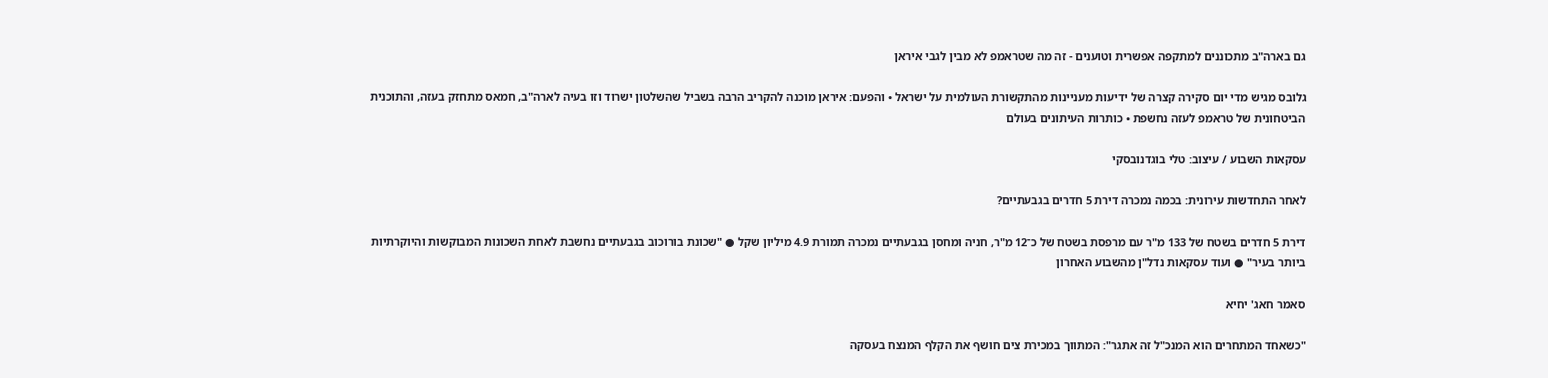גם בארה"ב מתכוננים למתקפה אפשרית וטוענים - זה מה שטראמפ לא מבין לגבי איראן

גלובס מגיש מדי יום סקירה קצרה של ידיעות מעניינות מהתקשורת העולמית על ישראל • והפעם: איראן מוכנה להקריב הרבה בשביל שהשלטון ישרוד וזו בעיה לארה"ב, חמאס מתחזק בעזה, והתוכנית הביטחונית של טראמפ לעזה נחשפת • כותרות העיתונים בעולם

עסקאות השבוע / עיצוב: טלי בוגדנובסקי

לאחר התחדשות עירונית: בכמה נמכרה דירת 5 חדרים בגבעתיים?

דירת 5 חדרים בשטח של 133 מ"ר עם מרפסת בשטח של כ־12 מ"ר, חניה ומחסן בגבעתיים נמכרה תמורת 4.9 מיליון שקל ● "שכונת בורוכוב בגבעתיים נחשבת לאחת השכונות המבוקשות והיוקרתיות ביותר בעיר" ● ועוד עסקאות נדל"ן מהשבוע האחרון

סאמר חאג' יחיא

"כשאחד המתחרים הוא המנכ"ל זה אתגר": המתווך במכירת צים חושף את הקלף המנצח בעסקה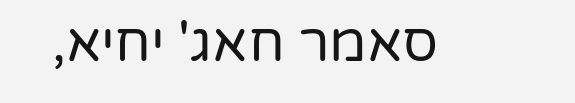סאמר חאג' יחיא,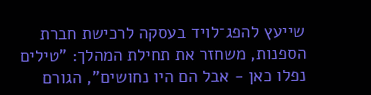שייעץ להפג־לויד בעסקה לרכישת חברת הספנות, משחזר את תחילת המהלך: "טילים נפלו כאן - אבל הם היו נחושים", הגורם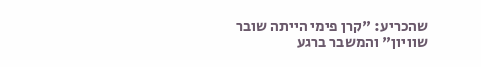שהכריע: "קרן פימי הייתה שובר שוויון" והמשבר ברגע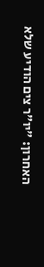האחרון: "יו"ר צים הודיע שלא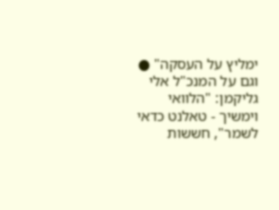ימליץ על העסקה" ● וגם על המנכ"ל אלי גליקמן: "הלוואי וימשיך - טאלנט כדאי לשמר", חששות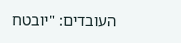העובדים: "יובטח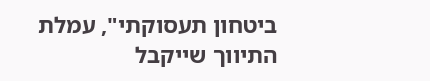ביטחון תעסוקתי", עמלת התיווך שייקבל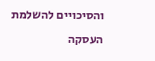והסיכויים להשלמת העסקה